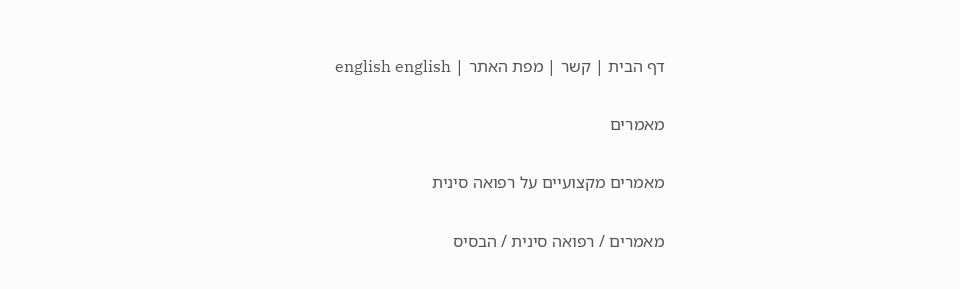דף הבית | קשר | מפת האתר | english english

מאמרים

מאמרים מקצועיים על רפואה סינית

מאמרים / רפואה סינית / הבסיס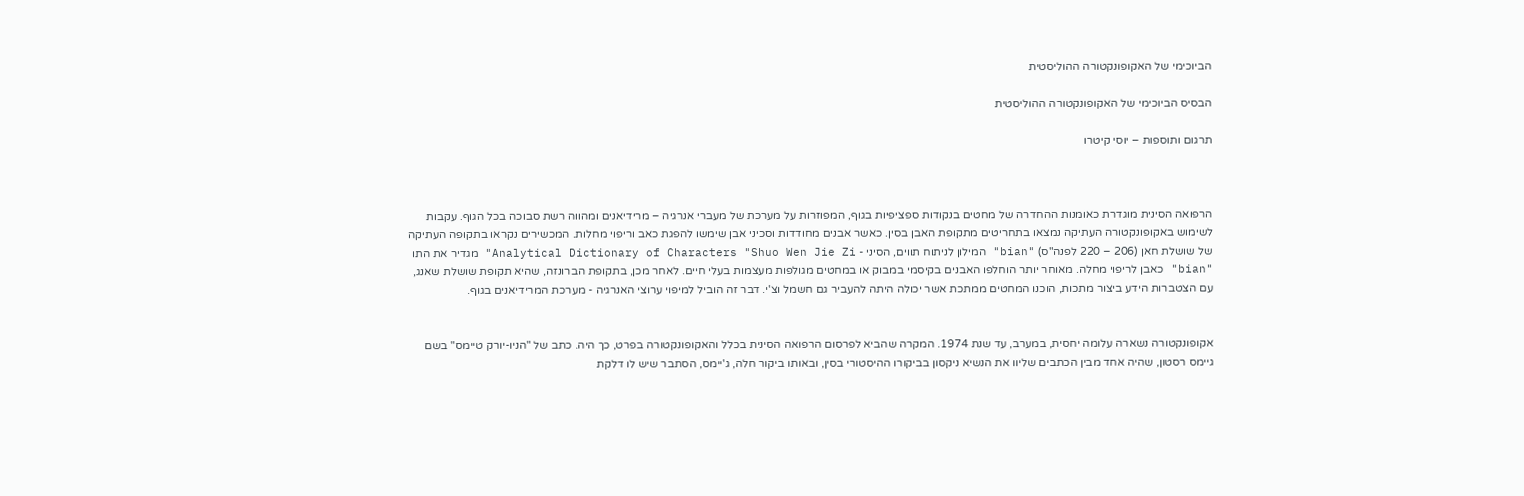הביוכימי של האקופונקטורה ההוליסטית

הבסיס הביוכימי של האקופונקטורה ההוליסטית

תרגום ותוספות – יוסי קיטרו



הרפואה הסינית מוגדרת כאומנות ההחדרה של מחטים בנקודות ספציפיות בגוף, המפוזרות על מערכת של מעברי אנרגיה – מרידיאנים ומהווה רשת סבוכה בכל הגוף. עקבות לשימוש באקופונקטורה העתיקה נמצאו בתחריטים מתקופת האבן בסין. כאשר אבנים מחודדות וסכיני אבן שימשו להפגת כאב וריפוי מחלות. המכשירים נקראו בתקופה העתיקה של שושלת חאן (206 – 220 לפנה"ס) "bian" המילון לניתוח תווים, הסיני - Analytical Dictionary of Characters "Shuo Wen Jie Zi" מגדיר את התו "bian" כאבן לריפוי מחלה. מאוחר יותר הוחלפו האבנים בקיסמי במבוק או במחטים מגולפות מעצמות בעלי חיים. לאחר מכן, בתקופת הברונזה, שהיא תקופת שושלת שאנג, עם הצטברות הידע ביצור מתכות, הוכנו המחטים ממתכת אשר יכולה היתה להעביר גם חשמל וצ'י. דבר זה הוביל למיפוי ערוצי האנרגיה - מערכת המרידיאנים בגוף.


אקופונקטורה נשארה עלומה יחסית, במערב, עד שנת 1974. המקרה שהביא לפרסום הרפואה הסינית בכלל והאקופונקטורה בפרט, כך היה. כתב של "הניו-יורק טיימס" בשם גיימס רסטון, שהיה אחד מבין הכתבים שליוו את הנשיא ניקסון בביקורו ההיסטורי בסין, ובאותו ביקור חלה, ג'יימס, הסתבר שיש לו דלקת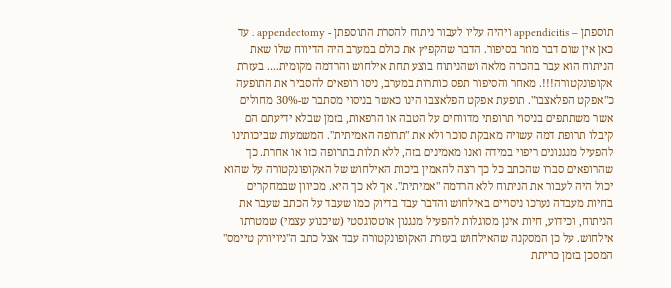תוספתן – appendicitis ויהיה עליו לעבור ניתוח להסרת התוספתן - appendectomy . עד כאן אין שום דבר מוזר בסיפור. הדבר שהקפיץ את כולם במערב היה הדיווח שלו שאת הניתוח הוא עבר בהכרה מלאה ושהניתוח בוצע תחת אילחוש והרדמה מקומית.... בעזרת אקופונקטורה!!!. מאחר והסיפור תפס כותרות במערב, ניסו רופאים להסביר את התופעה כ"אפקט הפלאצבו". תופעת אפקט הפלאצבו הינו כאשר בניסוי מסתבר ש-30% מחולים אשר משתתפים בניסוי תרופתי מדווחים על הטבה או הרפאות, בזמן שבלא ידיעתם הם קיבלו תרופת דמה עשויה מאבקת סוכר ולא את "תרופה האמיתית". המשמעות שביכותינו להפעיל מנגנונים ריפוי במידה ואנו מאמינים בזה, ללא תלות בתרופה כזו או אחרת. כך שהרופאים סברו שהכתב כל כך רצה להאמין ביכות האילחוש של האקופונקטורה על שהוא יכול היה לעבור את הניתוח ללא הרדמה "אמיתית". אך לא כך היא. מכיוון שבמחקרים בחיות מעבדה נערכו ניסויים באילחוש והדבר עבד בדיוק כמו שעבד על הכתב שעבר את הניתוח, וכידוע, חיות אינן מסוגלות להפעיל מנגנון אוטסוגסטי (שיכנוע עצמי) שמטרתו אילחוש. על כן המסקנה שהאילחוש בעזרת האקופונקטורה עבד אצל כתב ה"ניויורק טיימס" המסכן בזמן כריתת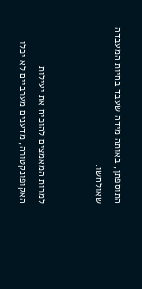התוספתן, באותה מידה שעבד בחיות המעבדה שאולחשו.


למרות המאמצים להוכיח את יעילות האקופונקטורה, מדענים מערביים לא יכלו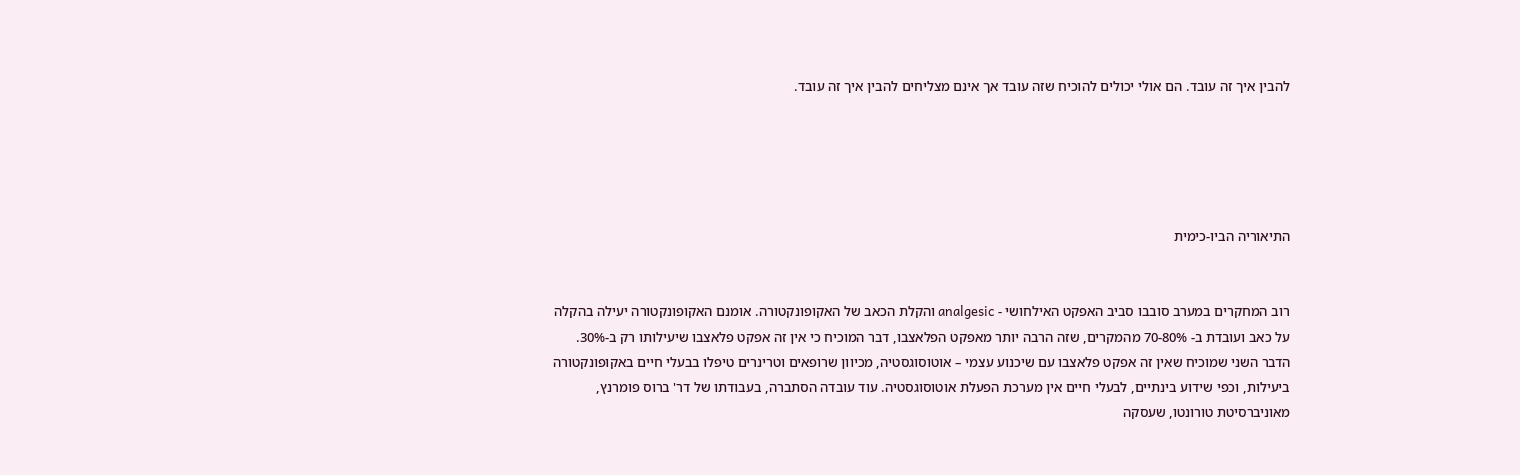להבין איך זה עובד. הם אולי יכולים להוכיח שזה עובד אך אינם מצליחים להבין איך זה עובד.





התיאוריה הביו-כימית


רוב המחקרים במערב סובבו סביב האפקט האילחושי - analgesic והקלת הכאב של האקופונקטורה. אומנם האקופונקטורה יעילה בהקלה על כאב ועובדת ב- 70-80% מהמקרים, שזה הרבה יותר מאפקט הפלאצבו, דבר המוכיח כי אין זה אפקט פלאצבו שיעילותו רק ב-30%. הדבר השני שמוכיח שאין זה אפקט פלאצבו עם שיכנוע עצמי – אוטוסוגסטיה, מכיוון שרופאים וטרינרים טיפלו בבעלי חיים באקופונקטורה ביעילות, וכפי שידוע בינתיים, לבעלי חיים אין מערכת הפעלת אוטוסוגסטיה. עוד עובדה הסתברה, בעבודתו של דר' ברוס פומרנץ, מאוניברסיטת טורונטו, שעסקה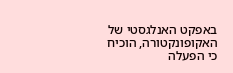באפקט האנלגסטי של האקופונקטורה, הוכיח כי הפעלה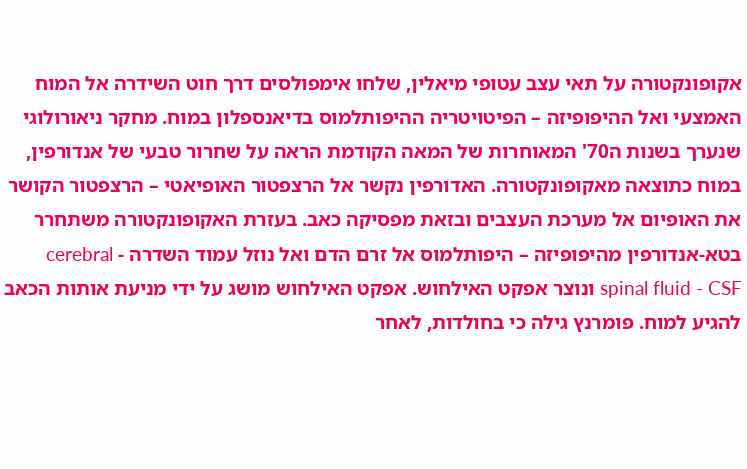אקופונקטורה על תאי עצב עטופי מיאלין, שלחו אימפולסים דרך חוט השידרה אל המוח האמצעי ואל ההיפופיזה – הפיטויטריה ההיפותלמוס בדיאנספלון במוח. מחקר ניאורולוגי שנערך בשנות ה70' המאוחרות של המאה הקודמת הראה על שחרור טבעי של אנדורפין, במוח כתוצאה מאקופונקטורה. האדורפין נקשר אל הרצפטור האופיאטי – הרצפטור הקושר את האופיום אל מערכת העצבים ובזאת מפסיקה כאב. בעזרת האקופונקטורה משתחרר בטא-אנדורפין מהיפופיזה – היפותלמוס אל זרם הדם ואל נוזל עמוד השדרה - cerebral spinal fluid - CSF ונוצר אפקט האילחוש. אפקט האילחוש מושג על ידי מניעת אותות הכאב להגיע למוח. פומרנץ גילה כי בחולדות, לאחר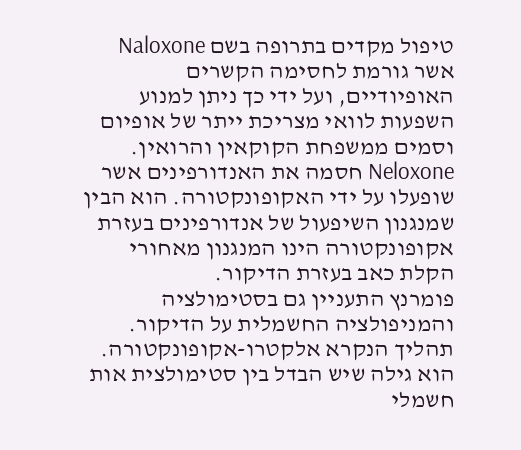טיפול מקדים בתרופה בשם Naloxone אשר גורמת לחסימה הקשרים האופיודיים, ועל ידי כך ניתן למנוע השפעות לוואי מצריכת ייתר של אופיום וסמים ממשפחת הקוקאין והרואין. Neloxone חסמה את האנדורפינים אשר שופעלו על ידי האקופונקטורה. הוא הבין שמנגנון השיפעול של אנדורפינים בעזרת אקופונקטורה הינו המנגנון מאחורי הקלת כאב בעזרת הדיקור.
פומרנץ התעניין גם בסטימולציה והמניפולציה החשמלית על הדיקור. תהליך הנקרא אלקטרו-אקופונקטורה. הוא גילה שיש הבדל בין סטימולצית אות חשמלי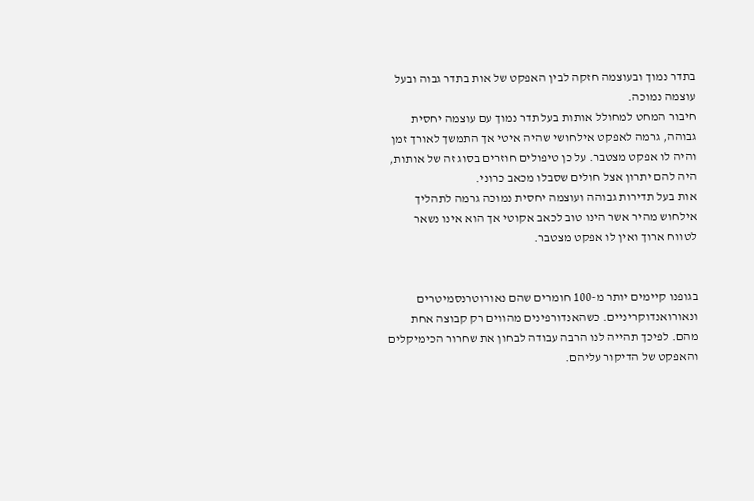בתדר נמוך ובעוצמה חזקה לבין האפקט של אות בתדר גבוה ובעל עוצמה נמוכה.
חיבור המחט למחולל אותות בעל תדר נמוך עם עוצמה יחסית גבוהה, גרמה לאפקט אילחושי שהיה איטי אך התמשך לאורך זמן והיה לו אפקט מצטבר. על כן טיפולים חוזרים בסוג זה של אותות, היה להם יתרון אצל חולים שסבלו מכאב כרוני.
אות בעל תדירות גבוהה ועוצמה יחסית נמוכה גרמה לתהליך אילחוש מהיר אשר הינו טוב לכאב אקוטי אך הוא אינו נשאר לטווח ארוך ואין לו אפקט מצטבר.


בגופנו קיימים יותר מ-100 חומרים שהם נאורוטרנסמיטרים ונאורואנדוקריניים. כשהאנדורפינים מהווים רק קבוצה אחת מהם. לפיכך תהייה לנו הרבה עבודה לבחון את שחרור הכימיקלים והאפקט של הדיקור עליהם.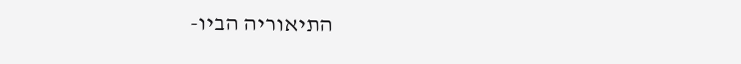התיאוריה הביו-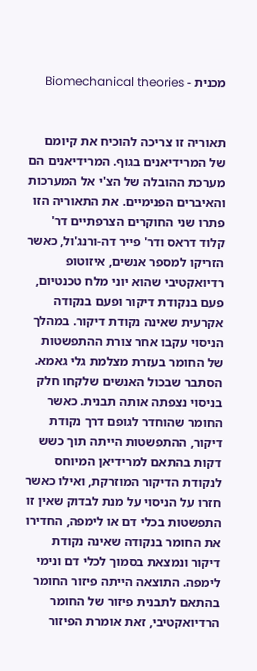מכנית - Biomechanical theories


תאוריה זו צריכה להוכיח את קיומם של המרידיאנים בגוף. המרידיאנים הם מערכת ההובלה של הצ'י אל המערכות והאיברים הפנימיים. את התאוריה הזו פתרו שני החוקרים הצרפתיים דר' קלוד דראס ודר' פייר דה-ורנג'ול, כאשר הזריקו למספר אנשים, איזוטופ רדיואקטיבי שהוא יוני מלח טכנטיום, פעם בנקודת דיקור ופעם בנקודה אקרעית שאינה נקודת דיקור. במהלך הניסוי עקבו אחר צורת ההתפשטות של החומר בעזרת מצלמת גלי גאמא. הסתבר שבכול האנשים שלקחו חלק בניסוי נצפתה אותה תבנית. כאשר החומר שהוחדר לגופם דרך נקודת דיקור, ההתפשטות הייתה תוך כשש דקות בהתאם למרידיאן המיוחס לנקודת הדיקור המוזרקת, ואילו כאשר חזרו על הניסוי על מנת לבדוק שאין זו התפשטות בכלי דם או לימפה, החדירו את החומר בנקודה שאינה נקודת דיקור ונמצאת בסמוך לכלי דם ונימי לימפה. התוצאה הייתה פיזור החומר בהתאם לתבנית פיזור של החומר הרדיואקטיבי, זאת אומרת הפיזור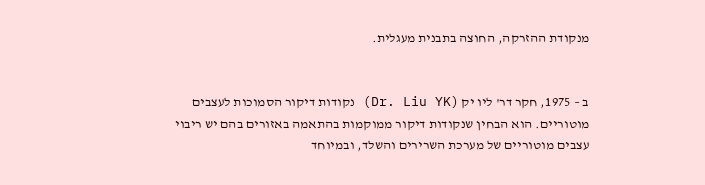מנקודת ההזרקה, החוצה בתבנית מעגלית.


ב – 1975, חקר דר' ליו יק (Dr. Liu YK) נקודות דיקור הסמוכות לעצבים מוטוריים. הוא הבחין שנקודות דיקור ממוקמות בהתאמה באזורים בהם יש ריבוי עצבים מוטוריים של מערכת השרירים והשלד, ובמיוחד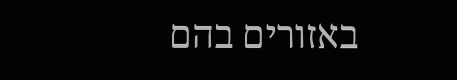באזורים בהם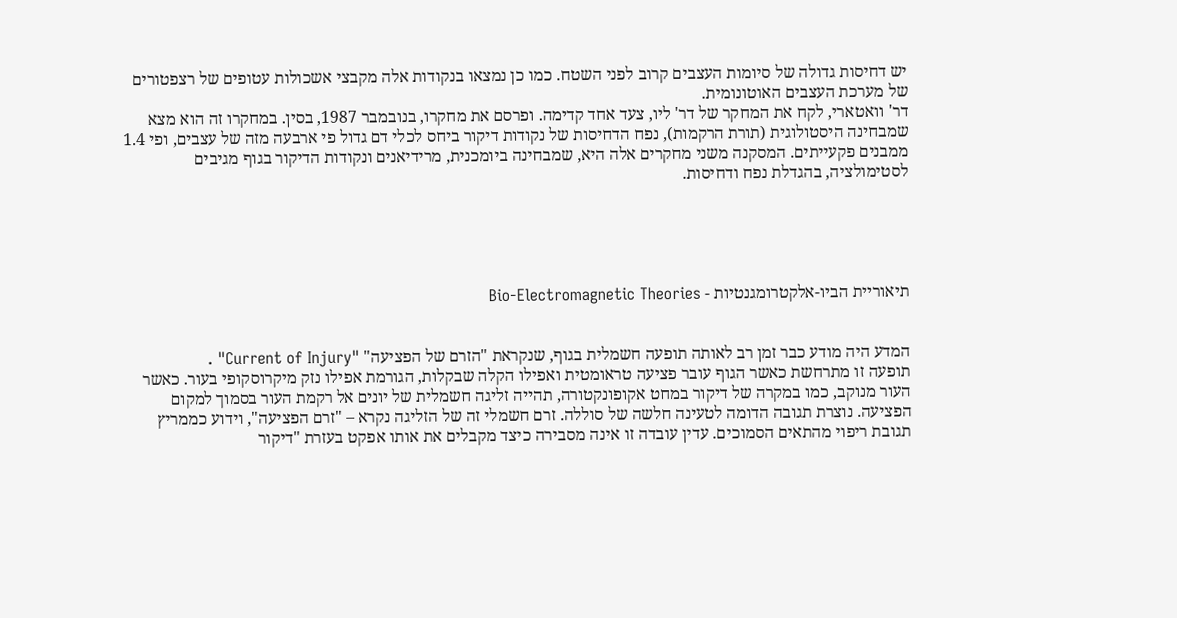יש דחיסות גדולה של סיומות העצבים קרוב לפני השטח. כמו כן נמצאו בנקודות אלה מקבצי אשכולות עטופים של רצפטורים של מערכת העצבים האוטונומית.
דר' וואטארי, לקח את המחקר של דר' ליו, צעד אחד קדימה. ופרסם את מחקרו, בנובמבר 1987, בסין. במחקרו זה הוא מצא שמבחינה היסטולוגית (תורת הרקמות), נפח הדחיסות של נקודות דיקור ביחס לכלי דם גדול פי ארבעה מזה של עצבים, ופי 1.4 ממבנים פקעייתים. המסקנה משני מחקרים אלה היא, שמבחינה ביומכנית, מרידיאנים ונקודות הדיקור בגוף מגיבים לסטימולציה, בהגדלת נפח ודחיסות.





תיאוריית הביו-אלקטרומגנטיות - Bio-Electromagnetic Theories


המדע היה מודע כבר זמן רב לאותה תופעה חשמלית בגוף, שנקראת "הזרם של הפציעה" "Current of Injury" .
תופעה זו מתרחשת כאשר הגוף עובר פציעה טראומטית ואפילו הקלה שבקלות, הגורמת אפילו נזק מיקרוסקופי בעור. כאשר העור מנוקב, כמו במקרה של דיקור במחט אקופונקטורה, תהייה זליגה חשמלית של יונים אל רקמת העור בסמוך למקום הפציעה. נוצרת תגובה הדומה לטעינה חלשה של סוללה. זרם חשמלי זה של הזליגה נקרא – "זרם הפציעה", וידוע כממריץ תגובת ריפוי מהתאים הסמוכים. עדין עובדה זו אינה מסבירה כיצד מקבלים את אותו אפקט בעזרת "דיקור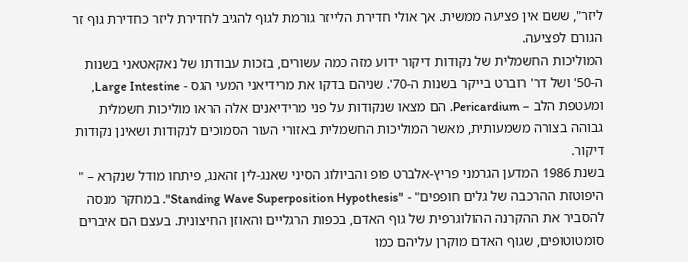ליזר", ששם אין פציעה ממשית. אך אולי חדירת הלייזר גורמת לגוף להגיב לחדירת ליזר כחדירת גוף זר הגורם לפציעה.
המוליכות החשמלית של נקודות דיקור ידוע מזה כמה עשורים, בזכות עבודתו של נאקאטאני בשנות ה-50' ושל דר' רוברט בייקר בשנות ה-70'. שניהם בדקו את מרידיאני המעי הגס - Large Intestine, ומעטפת הלב – Pericardium. הם מצאו שנקודות על פני מרידיאנים אלה הראו מוליכות חשמלית גבוהה בצורה משמעותית, מאשר המוליכות החשמלית באזורי העור הסמוכים לנקודות ושאינן נקודות דיקור.
בשנת 1986 המדען הגרמני פריץ-אלברט פופ והביולוג הסיני שאנג-לין זהאנג, פיתחו מודל שנקרא – " היפוטזת ההרכבה של גלים חופפים" - "Standing Wave Superposition Hypothesis". במחקר מנסה להסביר את ההקרנה ההולוגרפית של גוף האדם, בכפות הרגליים והאוזן החיצונית. בעצם הם איברים סומטוטופים, שגוף האדם מוקרן עליהם כמו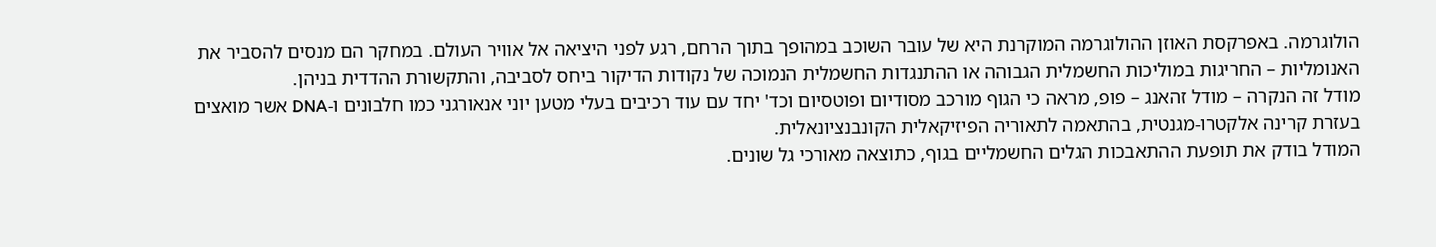הולוגרמה. באפרקסת האוזן ההולוגרמה המוקרנת היא של עובר השוכב במהופך בתוך הרחם, רגע לפני היציאה אל אוויר העולם. במחקר הם מנסים להסביר את האנומליות – החריגות במוליכות החשמלית הגבוהה או ההתנגדות החשמלית הנמוכה של נקודות הדיקור ביחס לסביבה, והתקשורת ההדדית בניהן.
מודל זה הנקרה – מודל זהאנג – פופ, מראה כי הגוף מורכב מסודיום ופוטסיום וכד' יחד עם עוד רכיבים בעלי מטען יוני אנאורגני כמו חלבונים ו-DNA אשר מואצים בעזרת קרינה אלקטרו-מגנטית, בהתאמה לתאוריה הפיזיקאלית הקונבנציונאלית.
המודל בודק את תופעת ההתאבכות הגלים החשמליים בגוף, כתוצאה מאורכי גל שונים.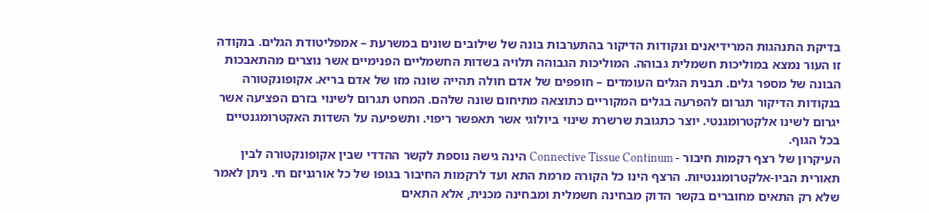בדיקת התנהגות המרידיאנים ונקודות הדיקור בהתערבות בונה של שילובים שונים במשרעת – אמפליטודת הגלים. בנקודה זו העור נמצא במוליכות חשמלית גבוהה. המוליכות הגבוהה תלויה בשדות החשמליים הפנימיים אשר נוצרים מהתאבכות הבונה של מספר גלים. תבנית הגלים העומדים – חופפים של אדם חולה תהייה שונה מזו של אדם בריא. אקופונקטורה בנקודות הדיקור תגרום להפרעה בגלים המקוריים כתוצאה מתיחום שונה שלהם. המחט תגרום לשינוי בזרם הפציעה אשר יגרום לשינו אלקטרומגנטי. יוצר כתגובת שרשרת שינוי ביולוגי אשר תאפשר ריפוי. ותשפיעה על השדות האקטרומגנטיים בכל הגוף.
העיקרון של רצף רקמות חיבור - Connective Tissue Continum הינה גישה נוספת לקשר ההדדי שבין אקופונקטורה לבין תאורית הביו-אלקטרומגנטיות. הרצף הינו כל הקורה מרמת התא ועד לרקמות החיבור בגופו של כל אורגניזם חי. ניתן לאמר שלא רק התאים מחוברים בקשר הדוק מבחינה חשמלית ומבחינה מכנית, אלא התאים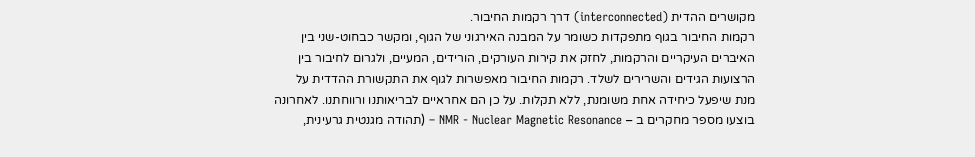מקושרים ההדית (interconnected) דרך רקמות החיבור.
רקמות החיבור בגוף מתפקדות כשומר על המבנה האירגוני של הגוף, ומקשר כבחוט-שני בין האיברים העיקריים והרקמות, לחזק את קירות העורקים, הורידים, המעיים, ולגרום לחיבור בין הרצועות הגידים והשרירים לשלד. רקמות החיבור מאפשרות לגוף את התקשורת ההדדית על מנת שיפעל כיחידה אחת משומנת, ללא תקלות. על כן הם אחראיים לבריאותנו ורווחתנו. לאחרונה בוצעו מספר מחקרים ב – NMR - Nuclear Magnetic Resonance – (תהודה מגנטית גרעינית,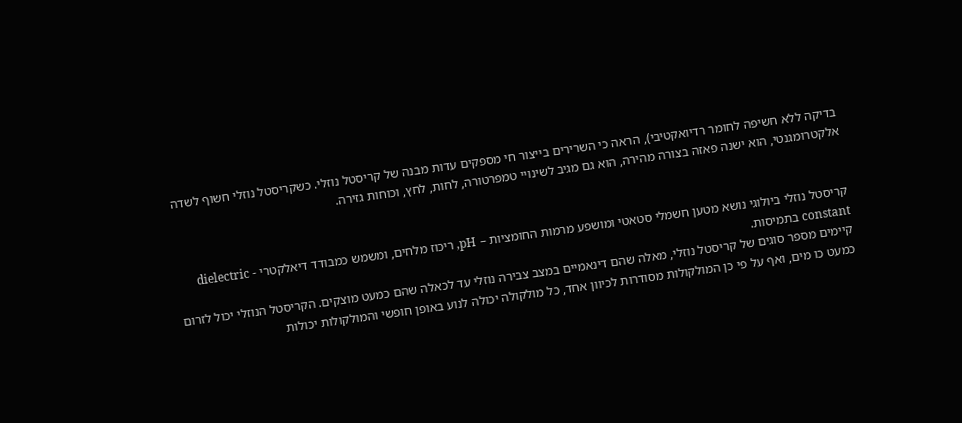בדיקה ללא חשיפה לחומר רדיואקטיבי), הראה כי השרירים בייצור חי מספקים עדות מבנה של קריסטל נוזלי. כשקריסטל נוזלי חשוף לשדה אלקטרומגנטי, הוא ישנה פאזה בצורה מהירה, הוא גם מגיב לשינויי טמפרטורה, לחות, לחץ, וכוחות גזירה.


קריסטל נוזלי ביולוגי נושא מטען חשמלי סטאטי ומושפע מרמות החומציות – pH, ריכוז מלחים, ומשמש כמבודד דיאלקטרי - dielectric constant בתמיסות.
קיימים מספר סוגים של קריסטל נוזלי, מאלה שהם דינאמיים במצב צבירה נוזלי עד לכאלה שהם כמעט מוצקים. הקריסטל הנוזלי יכול לזרום כמעט כו מים, ואף על פי כן המולקולות מסודרות לכיוון אחד, כל מולקולה יכולה לנוע באופן חופשי והמולקולות יכולות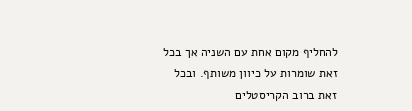להחליף מקום אחת עם השניה אך בכל זאת שומרות על כיוון משותף. ובכל זאת ברוב הקריסטלים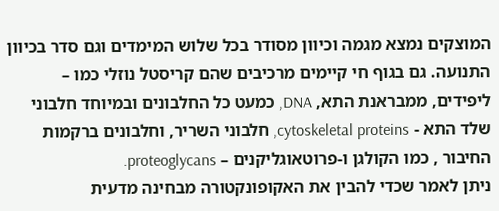המוצקים נמצא מגמה וכיוון מסודר בכל שלוש המימדים וגם סדר בכיוון התנועה. גם בגוף חי קיימים מרכיבים שהם קריסטל נוזלי כמו – ליפידים, ממבראנת התא, DNA, כמעט כל החלבונים ובמיוחד חלבוני שלד התא - cytoskeletal proteins, חלבוני השריר, וחלבונים ברקמות החיבור , כמו הקולגן ו-פרוטאוגליקנים – proteoglycans.
ניתן לאמר שכדי להבין את האקופונקטורה מבחינה מדעית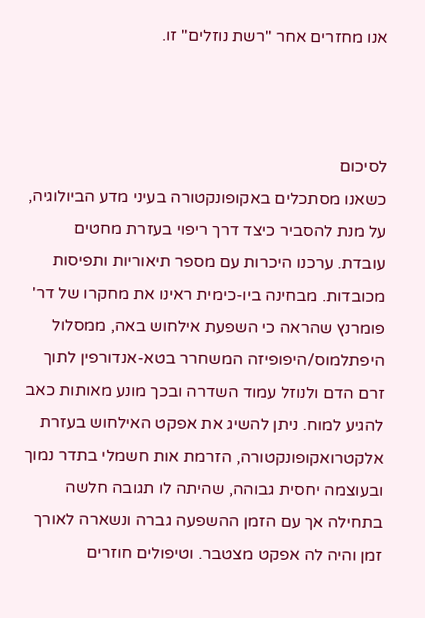אנו מחזרים אחר "רשת נוזלים" זו.



לסיכום
כשאנו מסתכלים באקופונקטורה בעיני מדע הביולוגיה, על מנת להסביר כיצד דרך ריפוי בעזרת מחטים עובדת. ערכנו היכרות עם מספר תיאוריות ותפיסות מכובדות. מבחינה ביו-כימית ראינו את מחקרו של דר' פומרנץ שהראה כי השפעת אילחוש באה, ממסלול היפתלמוס/היפופיזה המשחרר בטא-אנדורפין לתוך זרם הדם ולנוזל עמוד השדרה ובכך מונע מאותות כאב להגיע למוח. ניתן להשיג את אפקט האילחוש בעזרת אלקטרואקופונקטורה, הזרמת אות חשמלי בתדר נמוך ובעוצמה יחסית גבוהה, שהיתה לו תגובה חלשה בתחילה אך עם הזמן ההשפעה גברה ונשארה לאורך זמן והיה לה אפקט מצטבר. וטיפולים חוזרים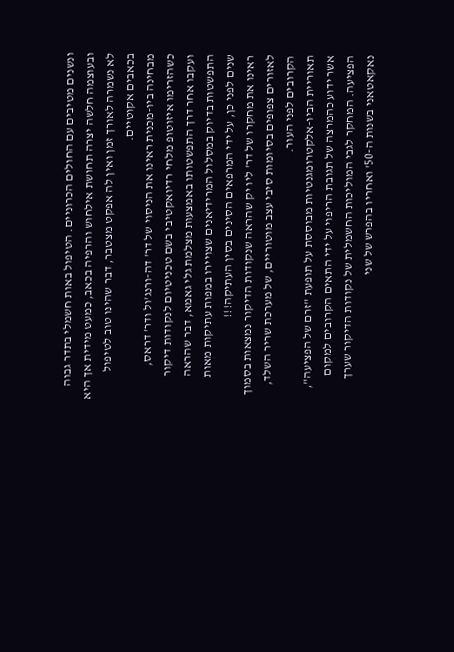ונשנים מטיבים עם החולים הכרוניים. הטיפול באות חשמלי בתדר גבוה ובעוצמה חלשה יצרה תחושת אילחוש והרפיה בכאב, כמעט מידית אך היא לא נשמרה לאורך זמן ואין לה אפקט מצטבר, דבר שהינו טוב לטיפול בכאבים אקוטיים.
מבחינה ביו-מכנית ראינו את הניסוי של דר' דה-ורנג'ול ודר' דראס, כשהזרימו איזוטופ מלחי רדיואקטיבי בשם טכניטיום לנקודות דיקור ועקבו אחר דרך התפשטותו באמצעות מצלמת גלי גאמא, דבר שהראה התפשטות בדיוק במסלול המרידיאנים שצויירו במפות עתיקות מאות שנים לפני כן, על ידי המרפאים הסינים בסין העתיקה!!!
ראינו את מחקרו של דר' ליו יק שהראה שנקודות הדיקור נמצאות בסמוך לאזורים צפופים בסיומות סיבי עצב מוטוריים, של מערכת שריר השלד, הקרובים לפני העור.
תאוריית הביו-אלקטרומגנטיות מבוססת על תופעת "זרם של הפציעה", אשר ידוע כהמרצה של תגובת הריפוי על ידי התאים הקרובים למקום הפציעה. המחקר לגבי המוליכות החשמלית של נקודות הדיקור שערך נאקאטאני בשנות ה-50' ואחריו בהפרש של שני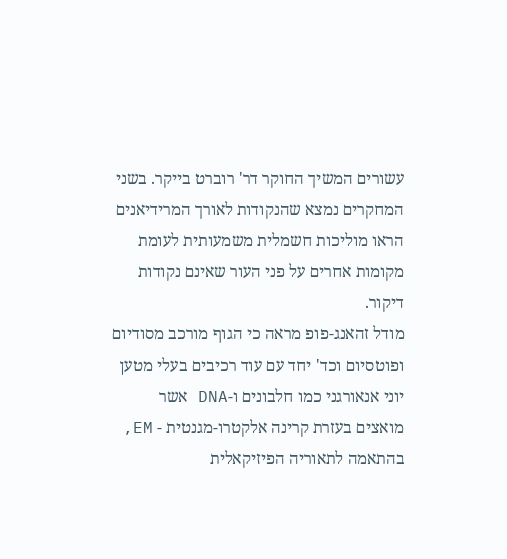עשורים המשיך החוקר דר' רוברט בייקר. בשני המחקרים נמצא שהנקודות לאורך המרידיאנים הראו מוליכות חשמלית משמעותית לעומת מקומות אחרים על פני העור שאינם נקודות דיקור.
מודל זהאנג-פופ מראה כי הגוף מורכב מסודיום ופוטסיום וכד' יחד עם עוד רכיבים בעלי מטען יוני אנאורגני כמו חלבונים ו-DNA אשר מואצים בעזרת קרינה אלקטרו-מגנטית - EM, בהתאמה לתאוריה הפיזיקאלית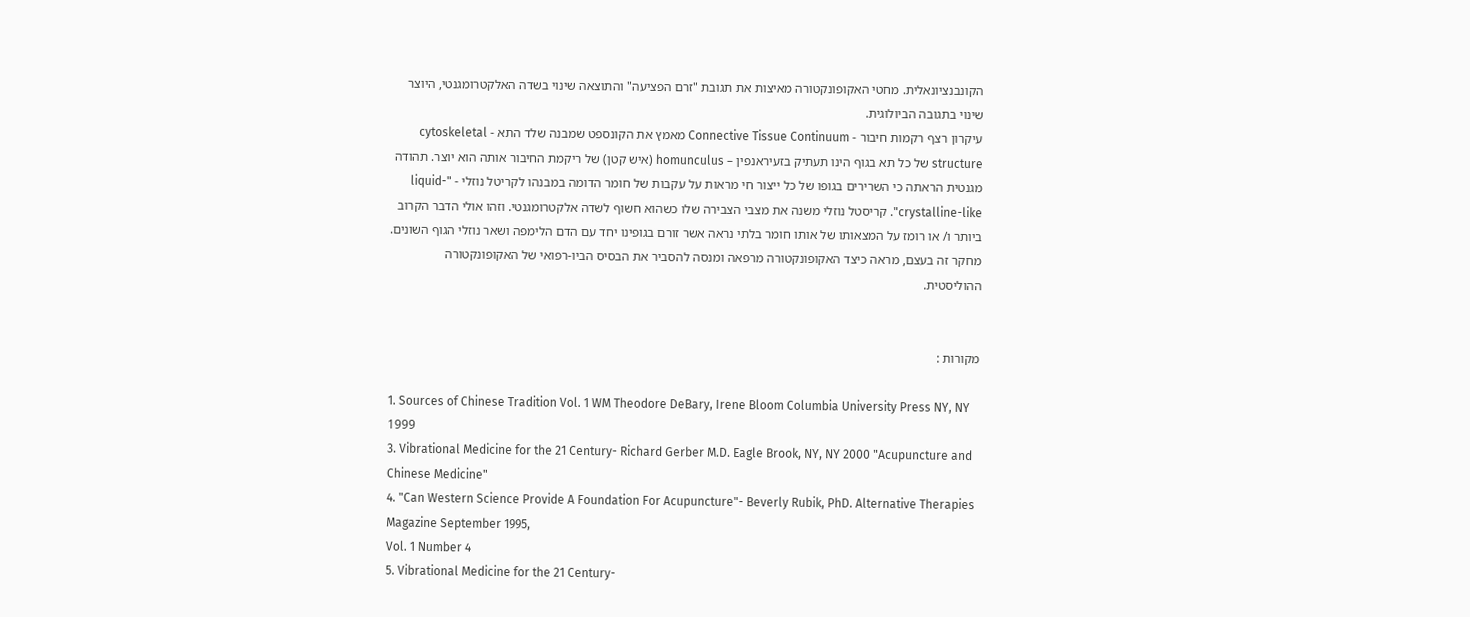הקונבנציונאלית. מחטי האקופונקטורה מאיצות את תגובת "זרם הפציעה" והתוצאה שינוי בשדה האלקטרומגנטי, היוצר שינוי בתגובה הביולוגית.
עיקרון רצף רקמות חיבור - Connective Tissue Continuum מאמץ את הקונספט שמבנה שלד התא - cytoskeletal structure של כל תא בגוף הינו תעתיק בזעיראנפין – homunculus (איש קטן) של ריקמת החיבור אותה הוא יוצר. תהודה מגנטית הראתה כי השרירים בגופו של כל ייצור חי מראות על עקבות של חומר הדומה במבנהו לקריטל נוזלי - "liquid-crystalline-like". קריסטל נוזלי משנה את מצבי הצבירה שלו כשהוא חשוף לשדה אלקטרומגנטי. וזהו אולי הדבר הקרוב ביותר ו/ או רומז על המצאותו של אותו חומר בלתי נראה אשר זורם בגופינו יחד עם הדם הלימפה ושאר נוזלי הגוף השונים. מחקר זה בעצם, מראה כיצד האקופונקטורה מרפאה ומנסה להסביר את הבסיס הביו-רפואי של האקופונקטורה ההוליסטית.


מקורות :

1. Sources of Chinese Tradition Vol. 1 WM Theodore DeBary, Irene Bloom Columbia University Press NY, NY 1999
3. Vibrational Medicine for the 21 Century- Richard Gerber M.D. Eagle Brook, NY, NY 2000 "Acupuncture and Chinese Medicine"
4. "Can Western Science Provide A Foundation For Acupuncture"- Beverly Rubik, PhD. Alternative Therapies Magazine September 1995,
Vol. 1 Number 4
5. Vibrational Medicine for the 21 Century-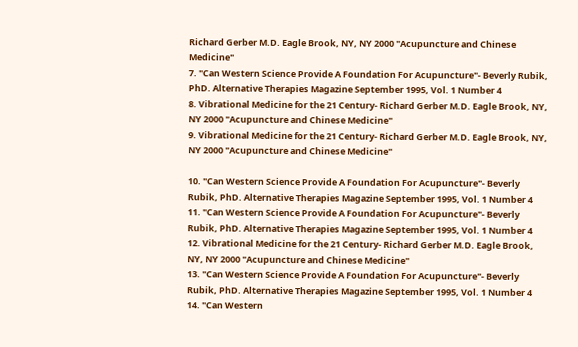Richard Gerber M.D. Eagle Brook, NY, NY 2000 "Acupuncture and Chinese Medicine"
7. "Can Western Science Provide A Foundation For Acupuncture"- Beverly Rubik, PhD. Alternative Therapies Magazine September 1995, Vol. 1 Number 4
8. Vibrational Medicine for the 21 Century- Richard Gerber M.D. Eagle Brook, NY, NY 2000 "Acupuncture and Chinese Medicine"
9. Vibrational Medicine for the 21 Century- Richard Gerber M.D. Eagle Brook, NY, NY 2000 "Acupuncture and Chinese Medicine"

10. "Can Western Science Provide A Foundation For Acupuncture"- Beverly Rubik, PhD. Alternative Therapies Magazine September 1995, Vol. 1 Number 4
11. "Can Western Science Provide A Foundation For Acupuncture"- Beverly Rubik, PhD. Alternative Therapies Magazine September 1995, Vol. 1 Number 4
12. Vibrational Medicine for the 21 Century- Richard Gerber M.D. Eagle Brook, NY, NY 2000 "Acupuncture and Chinese Medicine"
13. "Can Western Science Provide A Foundation For Acupuncture"- Beverly Rubik, PhD. Alternative Therapies Magazine September 1995, Vol. 1 Number 4
14. "Can Western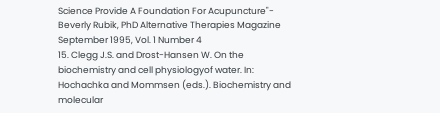Science Provide A Foundation For Acupuncture"- Beverly Rubik, PhD Alternative Therapies Magazine September 1995, Vol. 1 Number 4
15. Clegg J.S. and Drost-Hansen W. On the biochemistry and cell physiologyof water. In: Hochachka and Mommsen (eds.). Biochemistry and molecular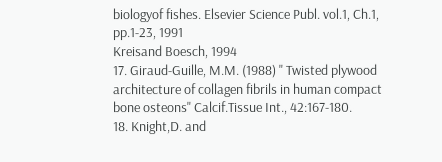biologyof fishes. Elsevier Science Publ. vol.1, Ch.1, pp.1-23, 1991
Kreisand Boesch, 1994
17. Giraud-Guille, M.M. (1988) " Twisted plywood architecture of collagen fibrils in human compact bone osteons" Calcif.Tissue Int., 42:167-180.
18. Knight,D. and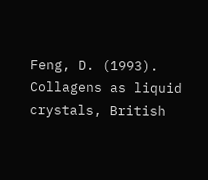Feng, D. (1993). Collagens as liquid crystals, British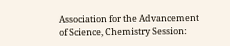Association for the Advancement of Science, Chemistry Session: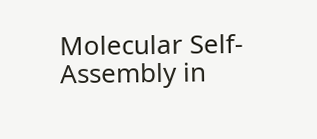Molecular Self-Assembly in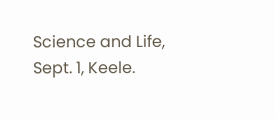Science and Life, Sept. 1, Keele.